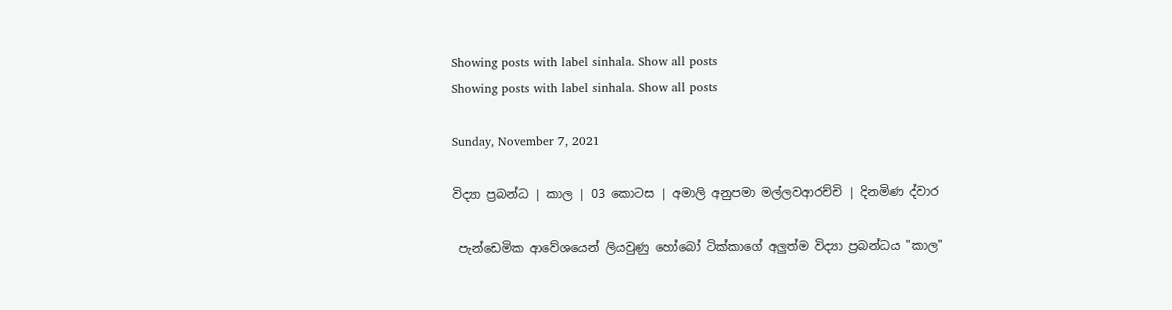Showing posts with label sinhala. Show all posts
Showing posts with label sinhala. Show all posts

Sunday, November 7, 2021

විද්‍යා ප්‍රබන්ධ | කාල | 03 කොටස | අමාලි අනුපමා මල්ලවආරච්චි | දිනමිණ ද්වාර

 පැන්ඩෙමික ආවේශයෙන් ලියවුණු හෝබෝ ටික්කාගේ අලුත්ම විද්‍යා ප්‍රබන්ධය "කාල"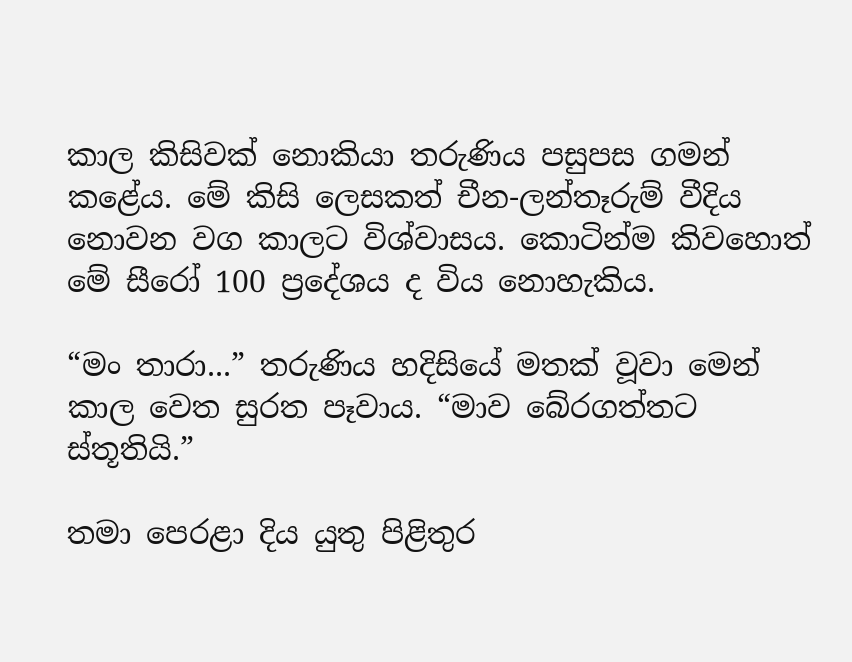කාල කිසිවක් නොකියා තරුණිය පසුපස ගමන් කළේය. මේ කිසි ලෙසකත් චීන-ලන්තෑරුම් වීදිය නොවන වග කාලට විශ්වාසය. කොටින්ම කිවහොත් මේ සීරෝ 100 ප්‍රදේශය ද විය නොහැකිය.

“මං තාරා...” තරුණිය හදිසියේ මතක් වූවා මෙන් කාල වෙත සුරත පෑවාය. “මාව බේරගත්තට ස්තූතියි.”

තමා පෙරළා දිය යුතු පිළිතුර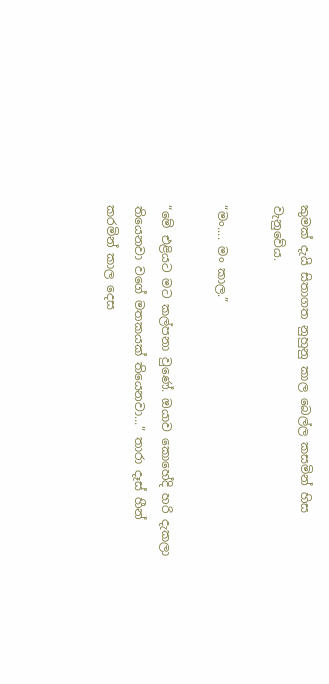කුමක් දැයි සිතාගත නුහුනු කාල බෙල්ල කසමින් හිස වැනුවේය.

“මං.... මං කාල.”

“මේ එළියට මට කල්පනා වුණේ. ඔයාව කොහේදි හරි දැකලා තියෙනවා වගේ මතකයක් තියෙනවා...” තාරා දෑස් හීන් කරමින් කාල දෙස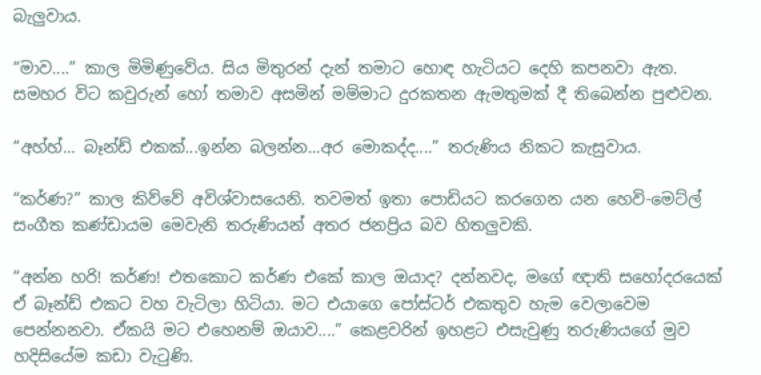බැලුවාය.

“මාව....” කාල මිමිණුවේය. සිය මිතුරන් දැන් තමාට හොඳ හැටියට දෙහි කපනවා ඇත. සමහර විට කවුරුන් හෝ තමාව අසමින් මම්මාට දුරකතන ඇමතුමක් දී තිබෙන්න පුළුවන.

“අහ්හ්... බෑන්ඩ් එකක්...ඉන්න බලන්න...අර මොකද්ද....” තරුණිය නිකට කැසුවාය.

“කර්ණ?” කාල කිව්වේ අවිශ්වාසයෙනි. තවමත් ඉතා පොඩියට කරගෙන යන හෙවි-මෙට්ල් සංගීත කණ්ඩායම මෙවැනි තරුණියන් අතර ජනප්‍රිය බව හිතලුවකි.

“අන්න හරි! කර්ණ! එතකොට කර්ණ එකේ කාල ඔයාද? දන්නවද, මගේ ඥාති සහෝදරයෙක් ඒ බෑන්ඩ් එකට වහ වැටිලා හිටියා. මට එයාගෙ පෝස්ටර් එකතුව හැම වෙලාවෙම පෙන්නනවා. ඒකයි මට එහෙනම් ඔයාව....” කෙළවරින් ඉහළට එසැවුණු තරුණියගේ මුව හදිසියේම කඩා වැටුණි.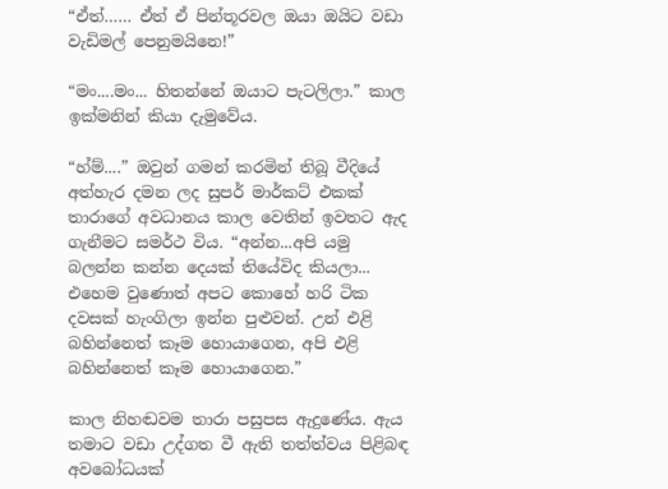“ඒත්…… ඒත් ඒ පින්තූරවල ඔයා ඔයිට වඩා වැඩිමල් පෙනුමයිනෙ!”

“මං....මං... හිතන්නේ ඔයාට පැටලිලා.” කාල ඉක්මනින් කියා දැමුවේය.

“හ්ම්....” ඔවුන් ගමන් කරමින් තිබූ වීදියේ අත්හැර දමන ලද සුපර් මාර්කට් එකක් තාරාගේ අවධානය කාල වෙතින් ඉවතට ඇද ගැනීමට සමර්ථ විය. “අන්න...අපි යමු බලන්න කන්න දෙයක් තියේවිද කියලා... එහෙම වුණොත් අපට කොහේ හරි ටික දවසක් හැංගිලා ඉන්න පුළුවන්. උන් එළි බහින්නෙත් කෑම හොයාගෙන, අපි එළි බහින්නෙත් කෑම හොයාගෙන.”

කාල නිහඬවම තාරා පසුපස ඇදුණේය. ඇය තමාට වඩා උද්ගත වී ඇති තත්ත්වය පිළිබඳ අවබෝධයක්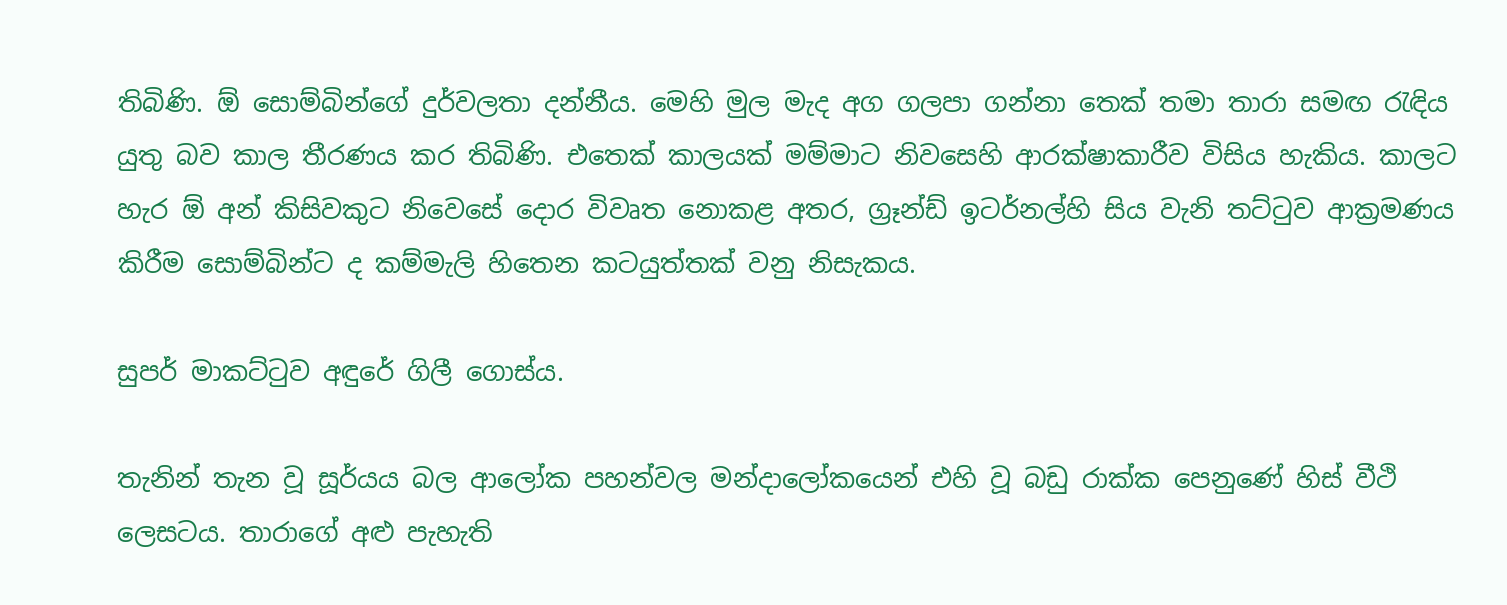තිබිණි. ඕ සොම්බින්ගේ දුර්වලතා දන්නීය. මෙහි මුල මැද අග ගලපා ගන්නා තෙක් තමා තාරා සමඟ රැඳිය යුතු බව කාල තීරණය කර තිබිණි. එතෙක් කාලයක් මම්මාට නිවසෙහි ආරක්ෂාකාරීව විසිය හැකිය. කාලට හැර ඕ අන් කිසිවකුට නිවෙසේ දොර විවෘත නොකළ අතර, ග්‍රෑන්ඩ් ඉටර්නල්හි සිය වැනි තට්ටුව ආක්‍රමණය කිරීම සොම්බින්ට ද කම්මැලි හිතෙන කටයුත්තක් වනු නිසැකය.

සුපර් මාකට්ටුව අඳුරේ ගිලී ගොස්ය.

තැනින් තැන වූ සූර්යය බල ආලෝක පහන්වල මන්දාලෝකයෙන් එහි වූ බඩු රාක්ක පෙනුණේ හිස් වීථි ලෙසටය. තාරාගේ අළු පැහැති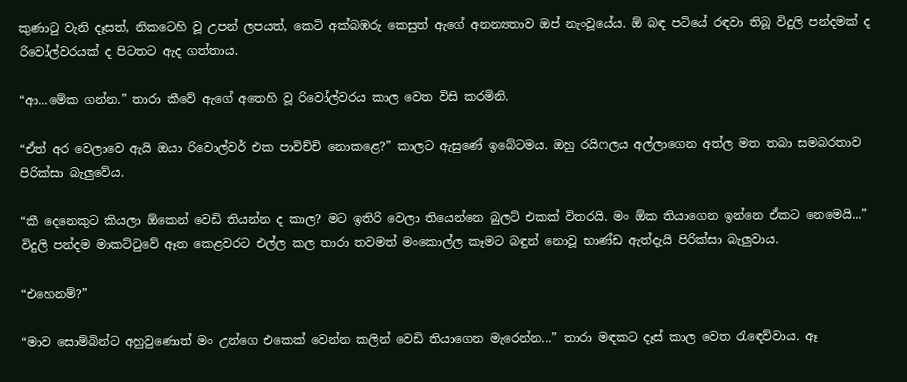කුණාටු වැනි දෑසත්, නිකටෙහි වූ උපන් ලපයත්, කෙටි අක්බඹරු කෙසුත් ඇගේ අනන්‍යතාව ඔප් නැංවූයේය. ඕ බඳ පටියේ රඳවා තිබූ විදුලි පන්දමක් ද රිවෝල්වරයක් ද පිටතට ඇද ගත්තාය.

“ආ...මේක ගන්න.” තාරා කීවේ ඇගේ අතෙහි වූ රිවෝල්වරය කාල වෙත විසි කරමිනි.

“ඒත් අර වෙලාවෙ ඇයි ඔයා රිවොල්වර් එක පාවිච්චි නොකළෙ?” කාලට ඇසුණේ ඉබේටමය. ඔහු රයිෆලය අල්ලාගෙන අත්ල මත තබා සමබරතාව පිරික්සා බැලුවේය.

“කී දෙනෙකුට කියලා ඕකෙන් වෙඩි තියන්න ද කාල? මට ඉතිරි වෙලා තියෙන්නෙ බුලට් එකක් විතරයි. මං ඕක තියාගෙන ඉන්නෙ ඒකට නෙමෙයි...” විදුලි පන්දම මාකට්ටුවේ ඈත කෙළවරට එල්ල කල තාරා තවමත් මංකොල්ල කෑමට බඳුන් නොවූ භාණ්ඩ ඇත්දැයි පිරික්සා බැලුවාය.

“එහෙනම්?”

“මාව සොම්බින්ට අහුවුණොත් මං උන්ගෙ එකෙක් වෙන්න කලින් වෙඩි තියාගෙන මැරෙන්න...” තාරා මඳකට දෑස් කාල වෙත රැඳෙව්වාය. ඈ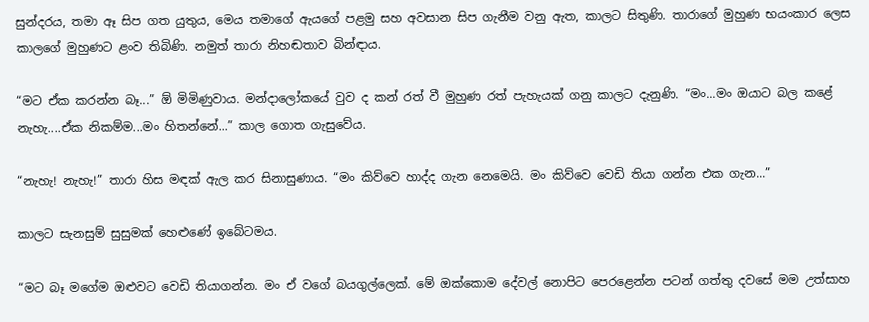සුන්දරය, තමා ඈ සිප ගත යුතුය, මෙය තමාගේ ඇයගේ පළමු සහ අවසාන සිප ගැනීම වනු ඇත, කාලට සිතුණි. තාරාගේ මුහුණ භයංකාර ලෙස කාලගේ මුහුණට ළංව තිබිණි. නමුත් තාරා නිහඬතාව බින්ඳාය.

“මට ඒක කරන්න බෑ...” ඕ මිමිණුවාය. මන්දාලෝකයේ වුව ද කන් රත් වී මුහුණ රත් පැහැයක් ගනු කාලට දැනුණි. “මං...මං ඔයාට බල කළේ නැහැ....ඒක නිකම්ම...මං හිතන්නේ...” කාල ගොත ගැසුවේය.

“නැහැ! නැහැ!” තාරා හිස මඳක් ඇල කර සිනාසුණාය. “මං කිව්වෙ හාද්ද ගැන නෙමෙයි. මං කිව්වෙ වෙඩි තියා ගන්න එක ගැන...”

කාලට සැනසුම් සුසුමක් හෙළුණේ ඉබේටමය.

“මට බෑ මගේම ඔළුවට වෙඩි තියාගන්න. මං ඒ වගේ බයගුල්ලෙක්. මේ ඔක්කොම දේවල් නොපිට පෙරළෙන්න පටන් ගත්තු දවසේ මම උත්සාහ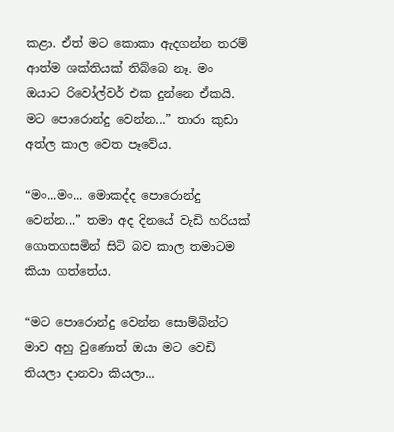කළා. ඒත් මට කොකා ඇදගන්න තරම් ආත්ම ශක්තියක් තිබ්බෙ නෑ. මං ඔයාට රිවෝල්වර් එක දුන්නෙ ඒකයි. මට පොරොන්දු වෙන්න...” තාරා කුඩා අත්ල කාල වෙත පෑවේය.

“මං...මං... මොකද්ද පොරොන්දු වෙන්න...” තමා අද දිනයේ වැඩි හරියක් ගොතගසමින් සිටි බව කාල තමාටම කියා ගත්තේය.

“මට පොරොන්දු වෙන්න සොම්බින්ට මාව අහු වුණොත් ඔයා මට වෙඩි තියලා දානවා කියලා...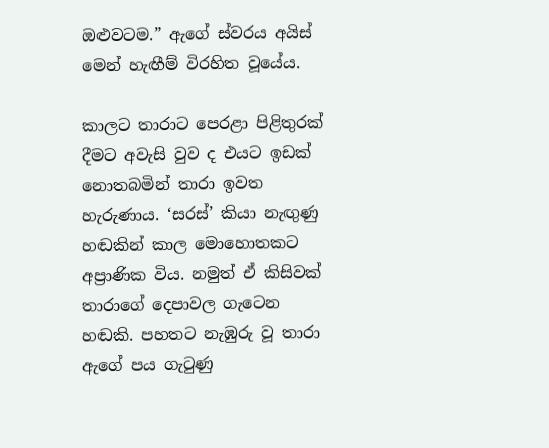ඔළුවටම.” ඇගේ ස්වරය අයිස් මෙන් හැඟීම් විරහිත වූයේය.

කාලට තාරාට පෙරළා පිළිතුරක් දීමට අවැසි වුව ද එයට ඉඩක් නොතබමින් තාරා ඉවත හැරුණාය. ‘සරස්’ කියා නැඟුණු හඬකින් කාල මොහොතකට අප්‍රාණික විය. නමුත් ඒ කිසිවක් තාරාගේ දෙපාවල ගැටෙන හඬකි. පහතට නැඹුරු වූ තාරා ඇගේ පය ගැටුණු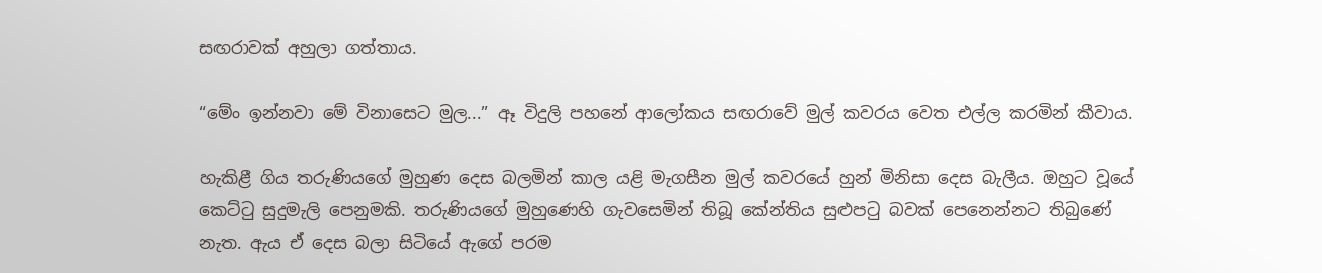සඟරාවක් අහුලා ගත්තාය.

“මේං ඉන්නවා මේ විනාසෙට මුල...” ඈ විදුලි පහනේ ආලෝකය සඟරාවේ මුල් කවරය වෙත එල්ල කරමින් කීවාය.

හැකිළී ගිය තරුණියගේ මුහුණ දෙස බලමින් කාල යළි මැගසීන මුල් කවරයේ හුන් මිනිසා දෙස බැලීය. ඔහුට වූයේ කෙට්ටු සුදුමැලි පෙනුමකි. තරුණියගේ මුහුණෙහි ගැවසෙමින් තිබූ කේන්තිය සුළුපටු බවක් පෙනෙන්නට තිබුණේ නැත. ඇය ඒ දෙස බලා සිටියේ ඇගේ පරම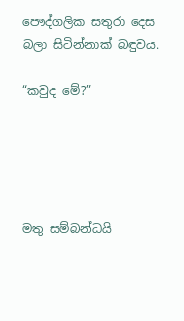පෞද්ගලික සතුරා දෙස බලා සිටින්නාක් බඳුවය.

“කවුද මේ?”





මතු සම්බන්ධයි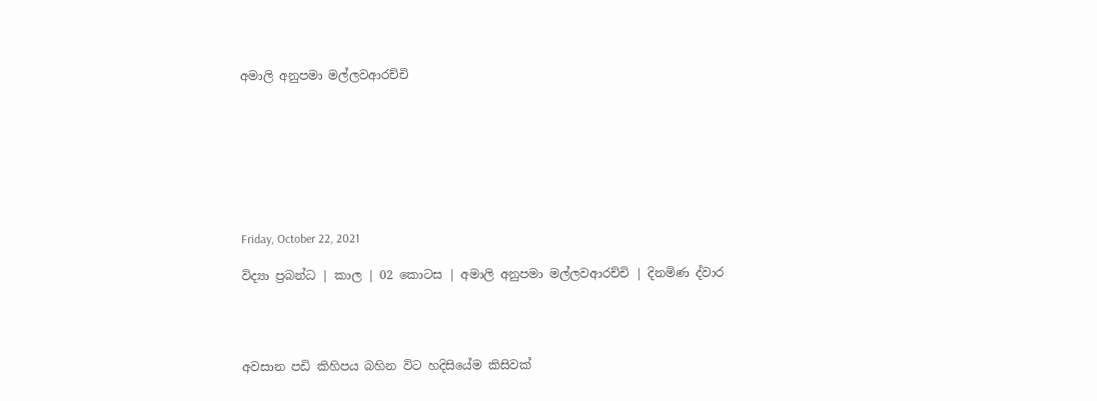අමාලි අනුපමා මල්ලවආරච්චි








Friday, October 22, 2021

විද්‍යා ප්‍රබන්ධ | කාල | 02 කොටස | අමාලි අනුපමා මල්ලවආරච්චි | දිනමිණ ද්වාර




අවසාන පඩි කිහිපය බහින විට හදිසියේම කිසිවක්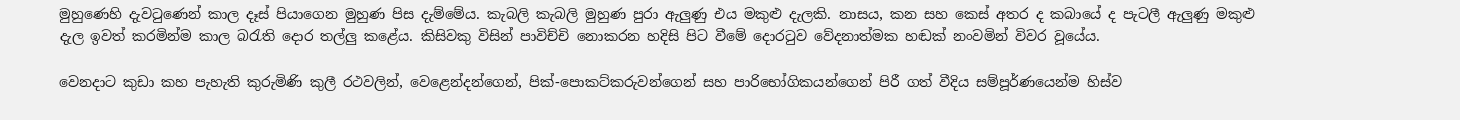මුහුණෙහි දැවටුණෙන් කාල දෑස් පියාගෙන මුහුණ පිස දැම්මේය. කැබලි කැබලි මුහුණ පුරා ඇලුණු එය මකුළු දැලකි. නාසය, කන සහ කෙස් අතර ද කබායේ ද පැටලී ඇලුණු මකුළු දැල ඉවත් කරමින්ම කාල බරැති දොර තල්ලු කළේය. කිසිවකු විසින් පාවිච්චි නොකරන හදිසි පිට වීමේ දොරටුව වේදනාත්මක හඬක් නංවමින් විවර වූයේය.

වෙනදාට කුඩා කහ පැහැති කුරුමිණි කුලී රථවලින්, වෙළෙන්දන්ගෙන්, පික්-පොකට්කරුවන්ගෙන් සහ පාරිභෝගිකයන්ගෙන් පිරී ගත් වීදිය සම්පූර්ණයෙන්ම හිස්ව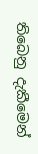තිබෙනු දැකීමෙන්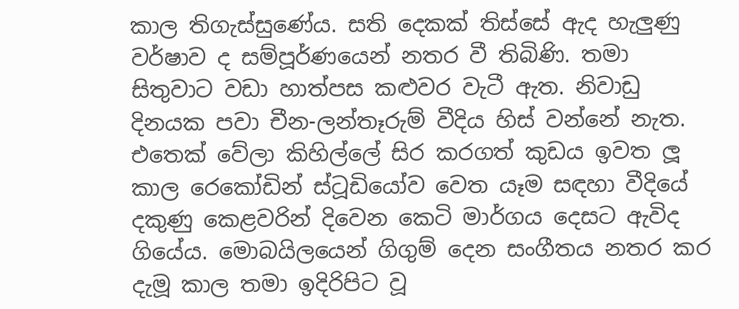කාල තිගැස්සුණේය. සති දෙකක් තිස්සේ ඇද හැලුණු වර්ෂාව ද සම්පූර්ණයෙන් නතර වී තිබිණි. තමා සිතුවාට වඩා හාත්පස කළුවර වැටී ඇත. නිවාඩු දිනයක පවා චීන-ලන්තෑරුම් වීදිය හිස් වන්නේ නැත. එතෙක් වේලා කිහිල්ලේ සිර කරගත් කුඩය ඉවත ලූ කාල රෙකෝඩින් ස්ටූඩියෝව වෙත යෑම සඳහා වීදියේ දකුණු කෙළවරින් දිවෙන කෙටි මාර්ගය දෙසට ඇවිද ගියේය. මොබයිලයෙන් ගිගුම් දෙන සංගීතය නතර කර දැමූ කාල තමා ඉදිරිපිට වූ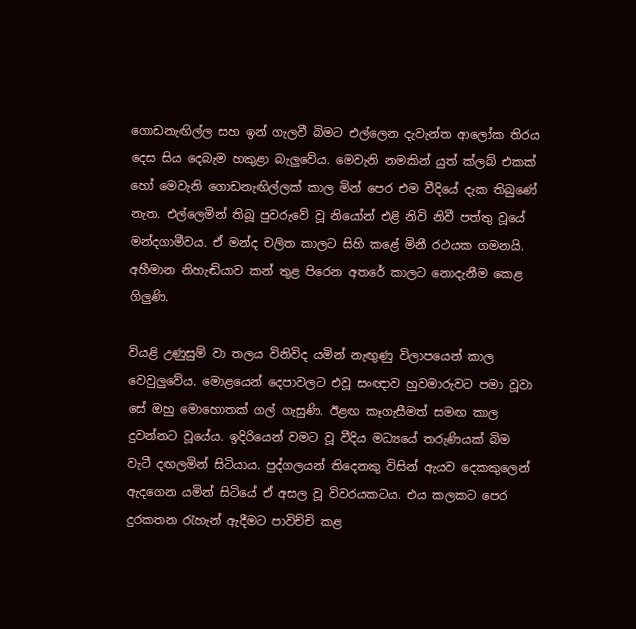ගොඩනැඟිල්ල සහ ඉන් ගැලවී බිමට එල්ලෙන දැවැන්ත ආලෝක තිරය දෙස සිය දෙබැම හකුළා බැලුවේය. මෙවැනි නමකින් යුත් ක්ලබ් එකක් හෝ මෙවැනි ගොඩනැඟිල්ලක් කාල මින් පෙර එම වීදියේ දැක තිබුණේ නැත. එල්ලෙමින් තිබූ පුවරුවේ වූ නියෝන් එළි නිවි නිවී පත්තු වූයේ මන්දගාමීවය. ඒ මන්ද චලිත කාලට සිහි කළේ මිනී රථයක ගමනයි. අහීමාන නිහැඬියාව කන් තුළ පිරෙන අතරේ කාලට නොදැනීම කෙළ ගිලුණි.

වියළි උණුසුම් වා තලය විනිවිද යමින් නැඟුණු විලාපයෙන් කාල වෙවුලුවේය. මොළයෙන් දෙපාවලට එවූ සංඥාව හුවමාරුවට පමා වූවා සේ ඔහු මොහොතක් ගල් ගැසුණි. ඊළඟ කෑගැසීමත් සමඟ කාල දුවන්නට වූයේය. ඉදිරියෙන් වමට වූ වීදිය මධ්‍යයේ තරුණියක් බිම වැටී දඟලමින් සිටියාය. පුද්ගලයන් තිදෙනකු විසින් ඇයව දෙකකුලෙන් ඇදගෙන යමින් සිටියේ ඒ අසල වූ විවරයකටය. එය කලකට පෙර දුරකතන රැහැන් ඇදීමට පාවිච්චි කළ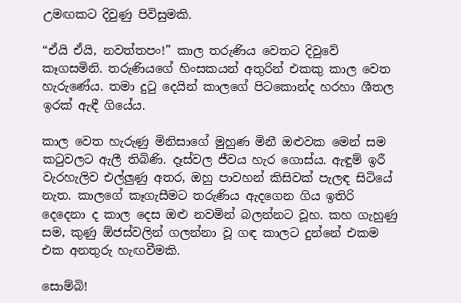උමඟකට දිවුණු පිවිසුමකි.

“ඒයි ඒයි, නවත්තපං!” කාල තරුණිය වෙතට දිවුවේ කෑගසමිනි. තරුණියගේ හිංසකයන් අතුරින් එකකු කාල වෙත හැරුණේය. තමා දුටු දෙයින් කාලගේ පිටකොන්ද හරහා ශීතල ඉරක් ඇඳී ගියේය.

කාල වෙත හැරුණු මිනිසාගේ මුහුණ මිනී ඔළුවක මෙන් සම කටුවලට ඇලී තිබිණි. දෑස්වල ජීවය හැර ගොස්ය. ඇඳුම් ඉරී වැරහැලිව එල්ලුණු අතර, ඔහු පාවහන් කිසිවක් පැලඳ සිටියේ නැත. කාලගේ කෑගැසීමට තරුණිය ඇදගෙන ගිය ඉතිරි දෙදෙනා ද කාල දෙස ඔළු නවමින් බලන්නට වූහ. කහ ගැහුණු සම, කුණු ඕජස්වලින් ගලන්නා වූ ගඳ කාලට දුන්නේ එකම එක අනතුරු හැඟවීමකි.

සොම්බි!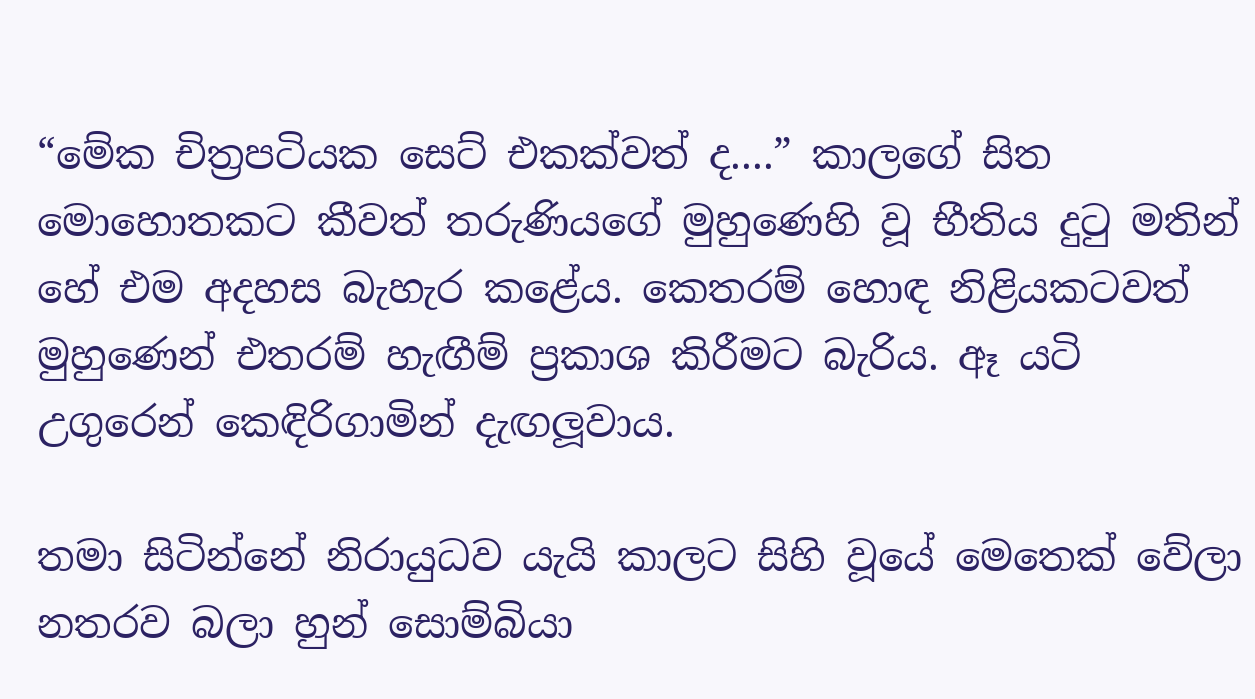“මේක චිත්‍රපටියක සෙට් එකක්වත් ද....” කාලගේ සිත මොහොතකට කීවත් තරුණියගේ මුහුණෙහි වූ භීතිය දුටු මතින් හේ එම අදහස බැහැර කළේය. කෙතරම් හොඳ නිළියකටවත් මුහුණෙන් එතරම් හැඟීම් ප්‍රකාශ කිරීමට බැරිය. ඈ යටි උගුරෙන් කෙඳිරිගාමින් දැඟලූවාය.

තමා සිටින්නේ නිරායුධව යැයි කාලට සිහි වූයේ මෙතෙක් වේලා නතරව බලා හුන් සොම්බියා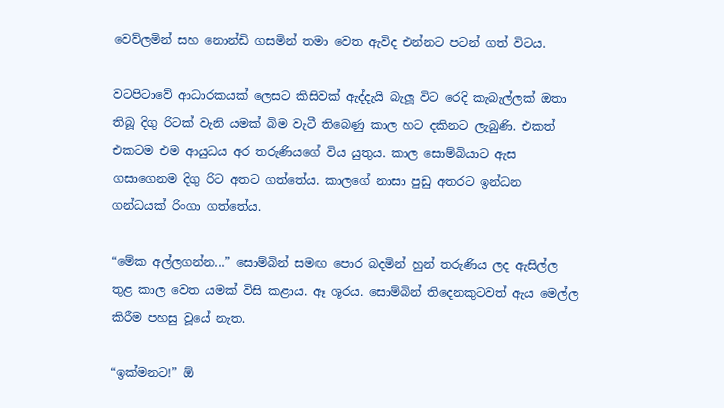වෙව්ලමින් සහ නොන්ඩි ගසමින් තමා වෙත ඇවිද එන්නට පටන් ගත් විටය.

වටපිටාවේ ආධාරකයක් ලෙසට කිසිවක් ඇද්දැයි බැලූ විට රෙදි කැබැල්ලක් ඔතා තිබූ දිගු රිටක් වැනි යමක් බිම වැටී තිබෙණු කාල හට දකිනට ලැබුණි. එකත් එකටම එම ආයුධය අර තරුණියගේ විය යුතුය. කාල සොම්බියාට ඇස ගසාගෙනම දිගු රිට අතට ගත්තේය. කාලගේ නාසා පුඩු අතරට ඉන්ධන ගන්ධයක් රිංගා ගත්තේය.

“මේක අල්ලගන්න...” සොම්බින් සමඟ පොර බදමින් හුන් තරුණිය ලද ඇසිල්ල තුළ කාල වෙත යමක් විසි කළාය. ඈ ශූරය. සොම්බින් තිදෙනකුටවත් ඇය මෙල්ල කිරීම පහසු වූයේ නැත.

“ඉක්මනට!” ඕ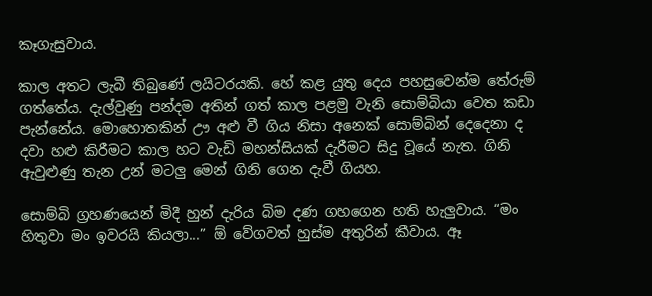කෑගැසුවාය.

කාල අතට ලැබී තිබුණේ ලයිටරයකි. හේ කළ යුතු දෙය පහසුවෙන්ම තේරුම් ගත්තේය. දැල්වුණු පන්දම අතින් ගත් කාල පළමු වැනි සොම්බියා වෙත කඩා පැන්නේය. මොහොතකින් ඌ අළු වී ගිය නිසා අනෙක් සොම්බින් දෙදෙනා ද දවා හළු කිරීමට කාල හට වැඩි මහන්සියක් දැරීමට සිදු වූයේ නැත. ගිනි ඇවුළුණු තැන උන් මටලු මෙන් ගිනි ගෙන දැවී ගියහ.

සොම්බි ග්‍රහණයෙන් මිදී හුන් දැරිය බිම දණ ගහගෙන හති හැලුවාය. “මං හිතුවා මං ඉවරයි කියලා...” ඕ වේගවත් හුස්ම අතුරින් කීවාය. ඈ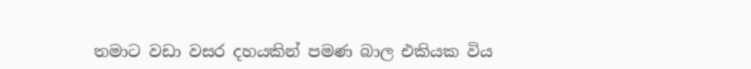තමාට වඩා වසර දහයකින් පමණ බාල එකියක විය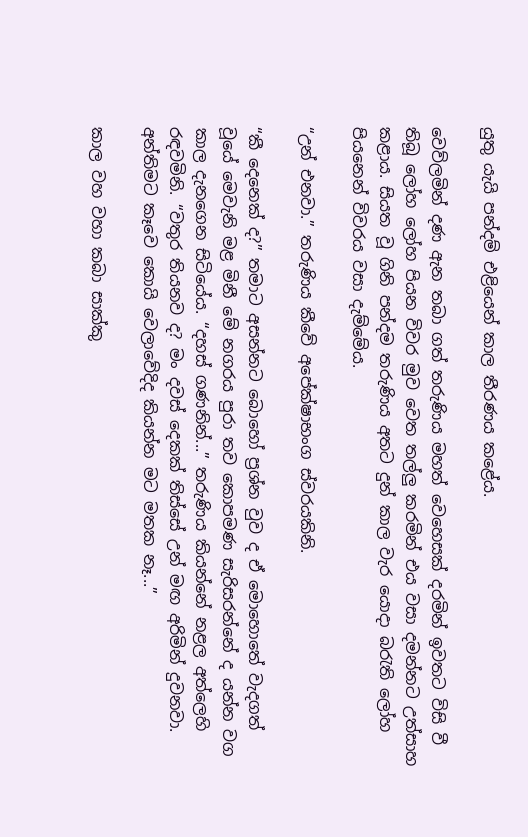යුතු යැයි පන්දම් එළියෙන් කාල තීරණය කළේය.

වෙව්ලමින් දණ ඇන තබා ගත් තරුණිය මහත් වෙහෙසක් දරමින් ඉවතට විසි වී තිබූ ලෝහ ලෝහ පියන විවර මුව වෙත තල්ලු කරමින් එය වසා දමන්නට උත්සාහ කළාය. සියත වූ ගිනි පන්දම තරුණිය අතට දුන් කාල වැර යොදා බරැති ලෝහ පියනෙන් විවරය වසා දැම්මේය.

“උන් එනවා.” තරුණිය කීවේ අපේක්ෂාභංග ස්වරයකිනි.

“කී දෙනෙක් ද?” තමාට අසන්නට බොහෝ ප්‍රශ්න වුව ද ඒ මොහොතේ වැදගත් වූයේ මෙවැනි මළ මිනී මේ නගරය පුරා තව කොපමණ සැරිසරන්නේ ද යන්න වග කාල දැනගෙන සිටියේය. “දහස් ගණනින්...” තරුණිය කියන්නේ නළල අත්ලෙහි රඳවමිනි. “වතුර තියනව ද? මං දවස් දෙකක් තිස්සේ උන් මඟ අරිමින් දුවනවා. අන්තිමට කෑවෙ කොයි වෙලාවේදිද කියන්න මට මතක නෑ...”

කාල වහ වහා කබා සාක්කු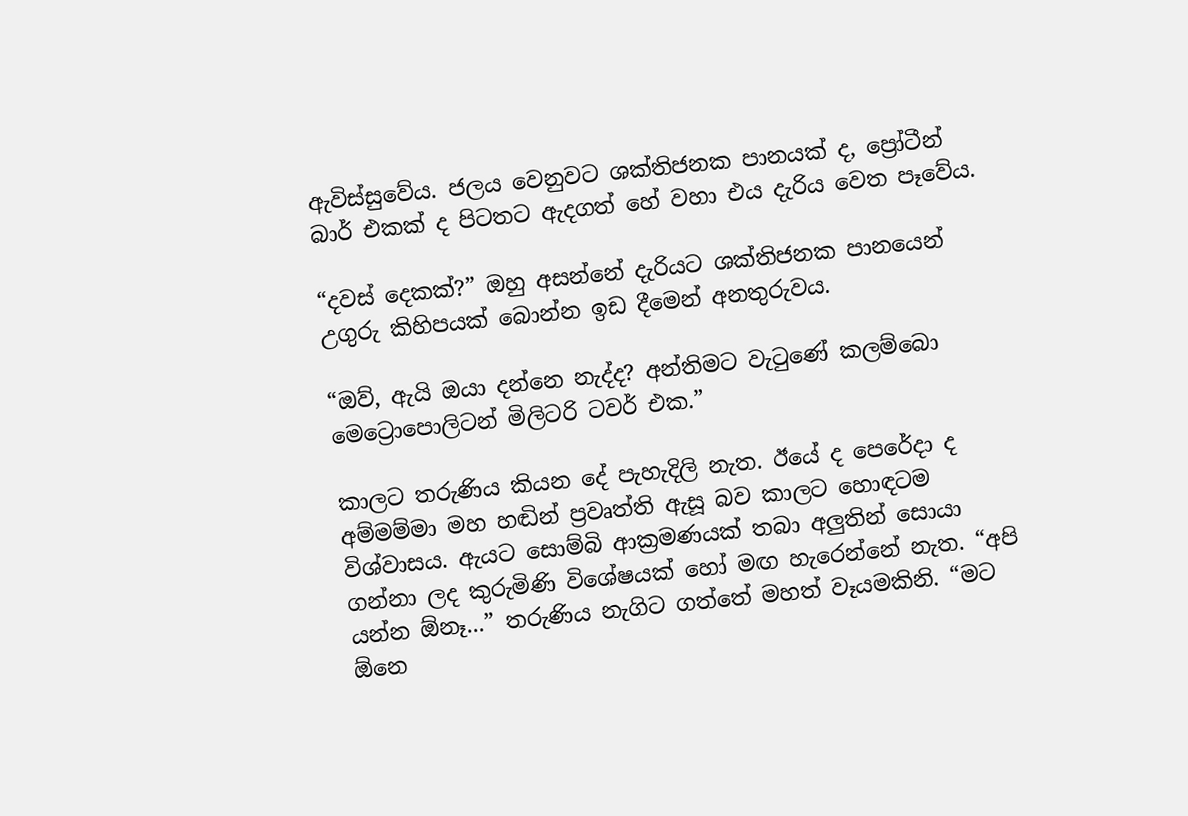ඇවිස්සුවේය. ජලය වෙනුවට ශක්තිජනක පානයක් ද, ප්‍රෝටීන් බාර් එකක් ද පිටතට ඇදගත් හේ වහා එය දැරිය වෙත පෑවේය.

“දවස් දෙකක්?” ඔහු අසන්නේ දැරියට ශක්තිජනක පානයෙන් උගුරු කිහිපයක් බොන්න ඉඩ දීමෙන් අනතුරුවය.

“ඔව්, ඇයි ඔයා දන්නෙ නැද්ද? අන්තිමට වැටුණේ කලම්බො මෙට්‍රොපොලිටන් මිලිටරි ටවර් එක.”

කාලට තරුණිය කියන දේ පැහැදිලි නැත. ඊයේ ද පෙරේදා ද අම්මම්මා මහ හඬින් ප්‍රවෘත්ති ඇසූ බව කාලට හොඳටම විශ්වාසය. ඇයට සොම්බි ආක්‍රමණයක් තබා අලුතින් සොයා ගන්නා ලද කුරුමිණි විශේෂයක් හෝ මඟ හැරෙන්නේ නැත. “අපි යන්න ඕනෑ...” තරුණිය නැගිට ගත්තේ මහත් වෑයමකිනි. “මට ඕනෙ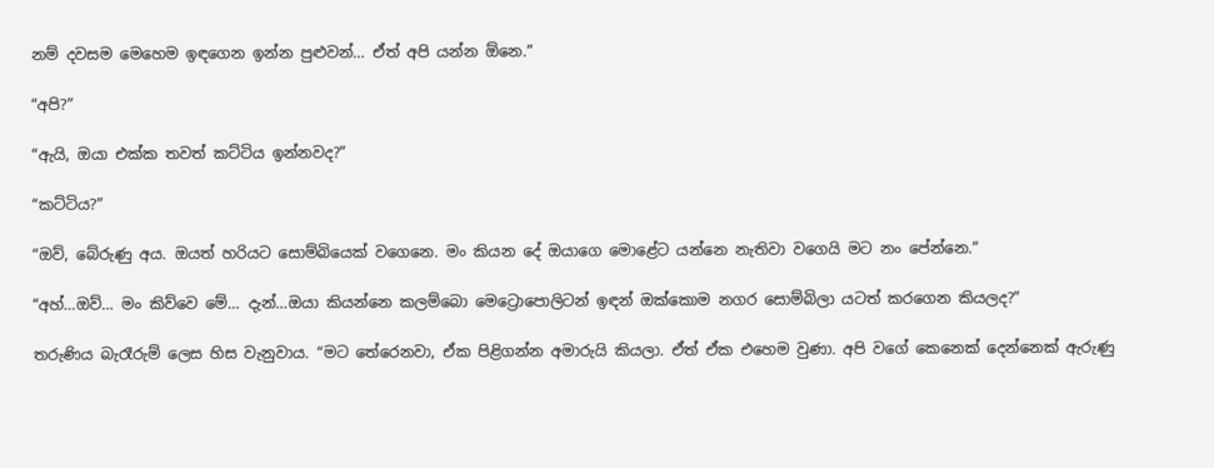නම් දවසම මෙහෙම ඉඳගෙන ඉන්න පුළුවන්... ඒත් අපි යන්න ඕනෙ.”

“අපි?”

“ඇයි, ඔයා එක්ක තවත් කට්ටිය ඉන්නවද?”

“කට්ටිය?”

“ඔව්, බේරුණු අය. ඔයත් හරියට සොම්බියෙක් වගෙනෙ. මං කියන දේ ඔයාගෙ මොළේට යන්නෙ නැතිවා වගෙයි මට නං පේන්නෙ.”

“අහ්...ඔව්... මං කිව්වෙ මේ... දැන්...ඔයා කියන්නෙ කලම්බො මෙට්‍රොපොලිටන් ඉඳන් ඔක්කොම නගර සොම්බිලා යටත් කරගෙන කියලද?”

තරුණිය බැරෑරුම් ලෙස හිස වැනුවාය. “මට තේරෙනවා, ඒක පිළිගන්න අමාරුයි කියලා. ඒත් ඒක එහෙම වුණා. අපි වගේ කෙනෙක් දෙන්නෙක් ඇරුණු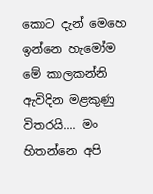කොට දැන් මෙහෙ ඉන්නෙ හැමෝම මේ කාලකන්නි ඇවිදින මළකුණු විතරයි.... මං හිතන්නෙ අපි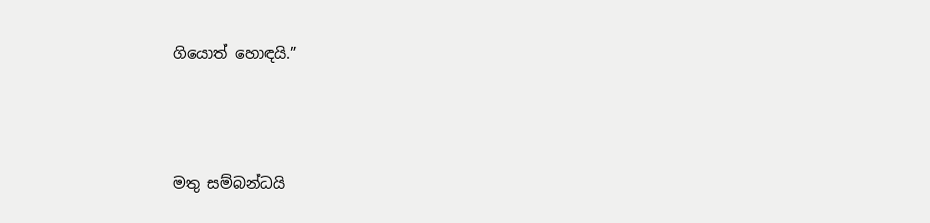ගියොත් හොඳයි.”



මතු සම්බන්ධයි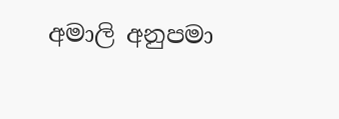අමාලි අනුපමා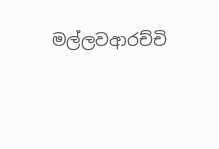මල්ලවආරච්චි